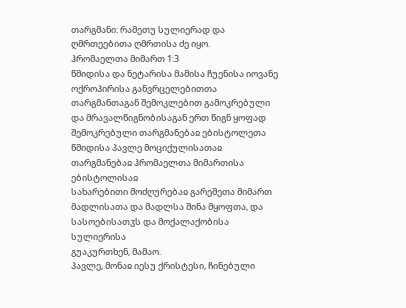თარგმანი: რამეთუ სულიერად და ღმრთეებითა ღმრთისა ძე იყო.
ჰრომაელთა მიმართ 1:3
წმიდისა და ნეტარისა მამისა ჩუენისა იოვანე ოქროპირისა განვრცელებითთა თარგმანთაგან შემოკლებით გამოკრებული და მრავალწიგნობისაგან ერთ წიგნ ყოფად შემოკრებული თარგმანებაჲ ებისტოლეთა წმიდისა პავლე მოციქულისათაჲ
თარგმანებაჲ ჰრომაელთა მიმართისა ებისტოლისაჲ
სახარებითი მოძღურებაჲ გარეშეთა მიმართ მადლისათა და მადლსა შინა მყოფთა, და სასოებისათჳს და მოქალაქობისა სულიერისა
გუაკურთხენ, მამაო.
პავლე, მონაჲ იესუ ქრისტესი, ჩინებული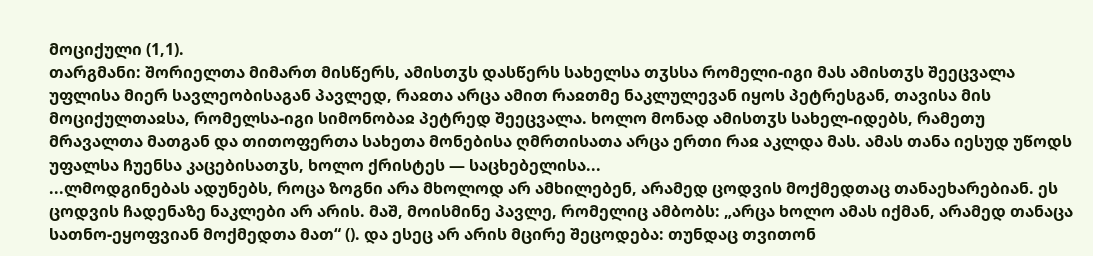მოციქული (1,1).
თარგმანი: შორიელთა მიმართ მისწერს, ამისთჳს დასწერს სახელსა თჳსსა რომელი-იგი მას ამისთჳს შეეცვალა უფლისა მიერ სავლეობისაგან პავლედ, რაჲთა არცა ამით რაჲთმე ნაკლულევან იყოს პეტრესგან, თავისა მის მოციქულთაჲსა, რომელსა-იგი სიმონობაჲ პეტრედ შეეცვალა. ხოლო მონად ამისთჳს სახელ-იდებს, რამეთუ მრავალთა მათგან და თითოფერთა სახეთა მონებისა ღმრთისათა არცა ერთი რაჲ აკლდა მას. ამას თანა იესუდ უწოდს უფალსა ჩუენსა კაცებისათჳს, ხოლო ქრისტეს — საცხებელისა...
...ლმოდგინებას ადუნებს, როცა ზოგნი არა მხოლოდ არ ამხილებენ, არამედ ცოდვის მოქმედთაც თანაეხარებიან. ეს ცოდვის ჩადენაზე ნაკლები არ არის. მაშ, მოისმინე პავლე, რომელიც ამბობს: „არცა ხოლო ამას იქმან, არამედ თანაცა სათნო-ეყოფვიან მოქმედთა მათ“ (). და ესეც არ არის მცირე შეცოდება: თუნდაც თვითონ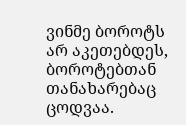ვინმე ბოროტს არ აკეთებდეს, ბოროტებთან თანახარებაც ცოდვაა.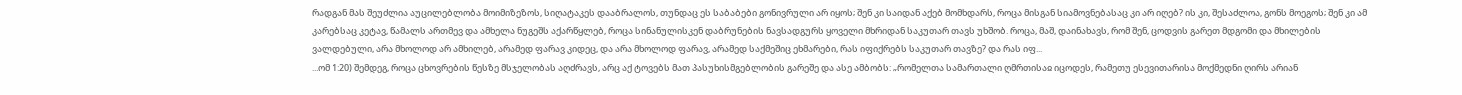რადგან მას შეუძლია აუცილებლობა მოიმიზეზოს, სიღატაკეს დააბრალოს, თუნდაც ეს საბაბები გონივრული არ იყოს; შენ კი საიდან აქებ მომხდარს, როცა მისგან სიამოვნებასაც კი არ იღებ? ის კი, შესაძლოა, გონს მოეგოს; შენ კი ამ კარებსაც კეტავ, წამალს ართმევ და ამხელა ნუგეშს აქარწყლებ, როცა სინანულისკენ დაბრუნების ნავსადგურს ყოველი მხრიდან საკუთარ თავს უხშობ. როცა, მაშ, დაინახავს, რომ შენ, ცოდვის გარეთ მდგომი და მხილების ვალდებული, არა მხოლოდ არ ამხილებ, არამედ ფარავ კიდეც, და არა მხოლოდ ფარავ, არამედ საქმეშიც ეხმარები, რას იფიქრებს საკუთარ თავზე? და რას იფ...
...ომ 1:20) შემდეგ, როცა ცხოვრების წესზე მსჯელობას აღძრავს, არც აქ ტოვებს მათ პასუხისმგებლობის გარეშე და ასე ამბობს: „რომელთა სამართალი ღმრთისაჲ იცოდეს, რამეთუ ესევითარისა მოქმედნი ღირს არიან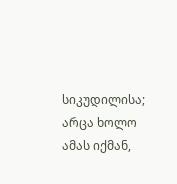სიკუდილისა; არცა ხოლო ამას იქმან,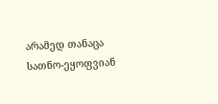არამედ თანაცა სათნო-ეყოფვიან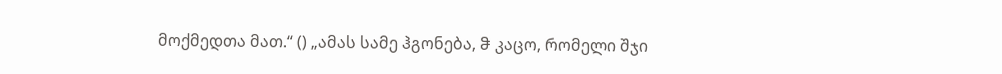მოქმედთა მათ.“ () „ამას სამე ჰგონება, ჵ კაცო, რომელი შჯი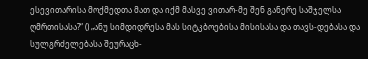ესევითარისა მოქმედთა მათ და იქმ მასვე ვითარ-მე შენ განერე საშჯელსა ღმრთისასა?“ () „ანუ სიმდიდრესა მას სიტკბოებისა მისისასა და თავს-დებასა და სულგრძელებასა შეურაცხ-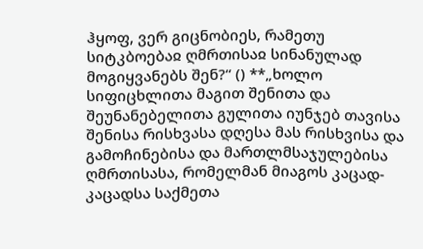ჰყოფ, ვერ გიცნობიეს, რამეთუ სიტკბოებაჲ ღმრთისაჲ სინანულად მოგიყვანებს შენ?“ () **„ხოლო სიფიცხლითა მაგით შენითა და შეუნანებელითა გულითა იუნჯებ თავისა შენისა რისხვასა დღესა მას რისხვისა და გამოჩინებისა და მართლმსაჯულებისა ღმრთისასა, რომელმან მიაგოს კაცად-კაცადსა საქმეთა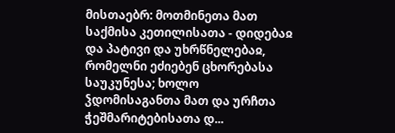მისთაებრ: მოთმინეთა მათ საქმისა კეთილისათა - დიდებაჲ და პატივი და უხრწნელებაჲ, რომელნი ეძიებენ ცხორებასა საუკუნესა; ხოლო ჴდომისაგანთა მათ და ურჩთა ჭეშმარიტებისათა დ...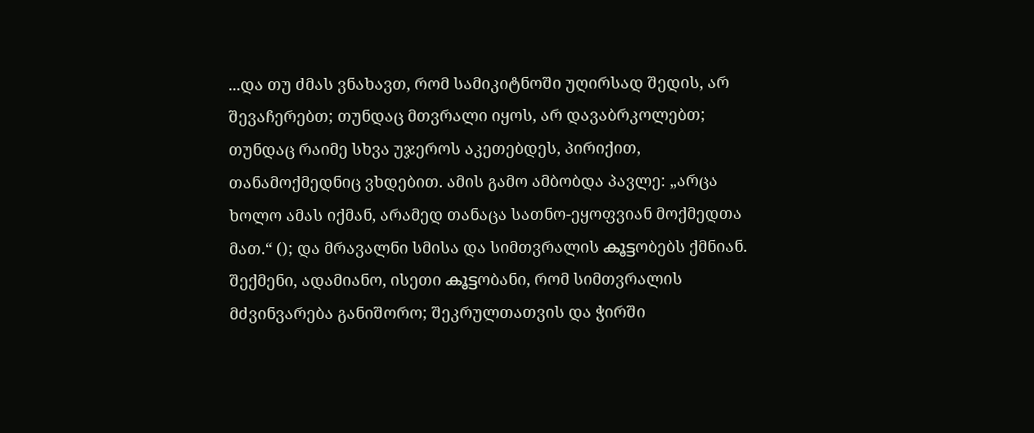...და თუ ძმას ვნახავთ, რომ სამიკიტნოში უღირსად შედის, არ შევაჩერებთ; თუნდაც მთვრალი იყოს, არ დავაბრკოლებთ; თუნდაც რაიმე სხვა უჯეროს აკეთებდეს, პირიქით, თანამოქმედნიც ვხდებით. ამის გამო ამბობდა პავლე: „არცა ხოლო ამას იქმან, არამედ თანაცა სათნო-ეყოფვიან მოქმედთა მათ.“ (); და მრავალნი სმისა და სიმთვრალის കൂട്ടობებს ქმნიან. შექმენი, ადამიანო, ისეთი കൂട്ടობანი, რომ სიმთვრალის მძვინვარება განიშორო; შეკრულთათვის და ჭირში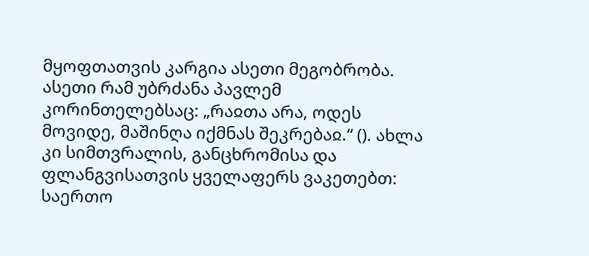მყოფთათვის კარგია ასეთი მეგობრობა.
ასეთი რამ უბრძანა პავლემ კორინთელებსაც: „რაჲთა არა, ოდეს მოვიდე, მაშინღა იქმნას შეკრებაჲ.“ (). ახლა კი სიმთვრალის, განცხრომისა და ფლანგვისათვის ყველაფერს ვაკეთებთ: საერთო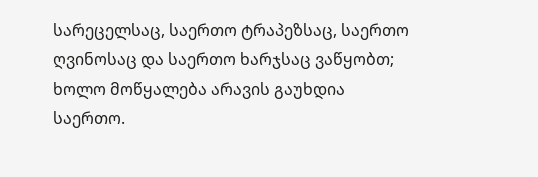სარეცელსაც, საერთო ტრაპეზსაც, საერთო ღვინოსაც და საერთო ხარჯსაც ვაწყობთ; ხოლო მოწყალება არავის გაუხდია საერთო.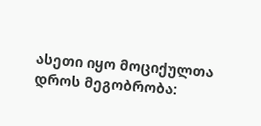ასეთი იყო მოციქულთა დროს მეგობრობა: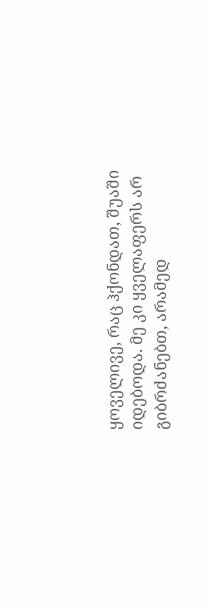ყოველივე, რაც ჰქონდათ, შუაში იდებოდა. მე კი ყველაფერს არ გიბრძანებთ, არამედ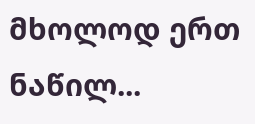მხოლოდ ერთ ნაწილ...